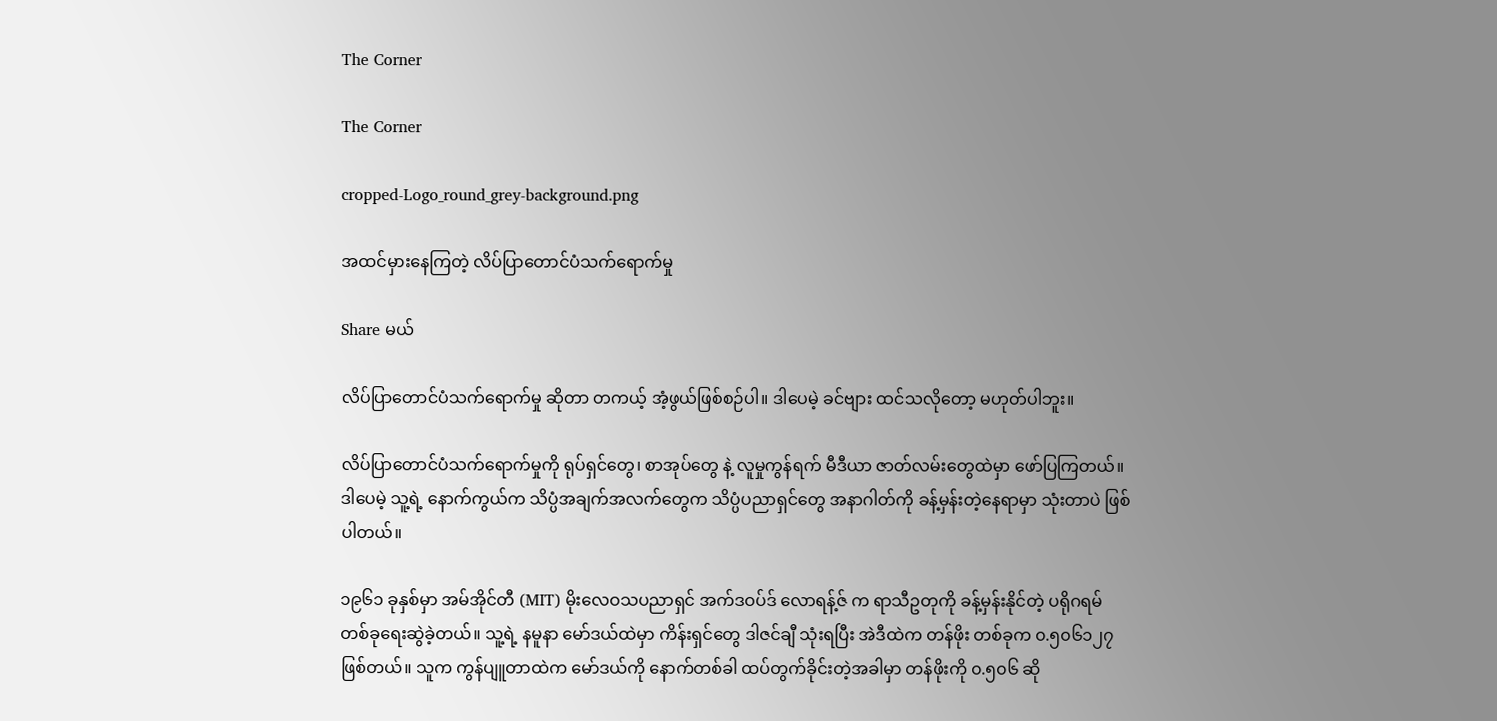The Corner

The Corner

cropped-Logo_round_grey-background.png

အထင်မှားနေကြတဲ့ လိပ်ပြာတောင်ပံသက်ရောက်မှု

Share မယ်

လိပ်ပြာတောင်ပံသက်ရောက်မှု ဆိုတာ တကယ့် အံ့ဖွယ်ဖြစ်စဉ်ပါ။ ဒါပေမဲ့ ခင်ဗျား ထင်သလိုတော့ မဟုတ်ပါဘူး။

လိပ်ပြာတောင်ပံသက်ရောက်မှုကို ရုပ်ရှင်တွေ၊ စာအုပ်တွေ နဲ့ လူမှုကွန်ရက် မီဒီယာ ဇာတ်လမ်းတွေထဲမှာ ဖော်ပြကြတယ်။ ဒါပေမဲ့ သူ့ရဲ့ နောက်ကွယ်က သိပ္ပံအချက်အလက်တွေက သိပ္ပံပညာရှင်တွေ အနာဂါတ်ကို ခန့်မှန်းတဲ့နေရာမှာ သုံးတာပဲ ဖြစ်ပါတယ်။

၁၉၆၁ ခုနှစ်မှာ အမ်အိုင်တီ (MIT) မိုးလေဝသပညာရှင် အက်ဒဝပ်ဒ် လောရန့်ဇ် က ရာသီဥတုကို ခန့်မှန်းနိုင်တဲ့ ပရိုဂရမ် တစ်ခုရေးဆွဲခဲ့တယ်။ သူ့ရဲ့ နမူနာ မော်ဒယ်ထဲမှာ ကိန်းရှင်တွေ ဒါဇင်ချီ သုံးရပြီး အဲဒီထဲက တန်ဖိုး တစ်ခုက ၀.၅၀၆၁၂၇ ဖြစ်တယ်။ သူက ကွန်ပျူတာထဲက မော်ဒယ်ကို နောက်တစ်ခါ ထပ်တွက်ခိုင်းတဲ့အခါမှာ တန်ဖိုးကို ၀.၅၀၆ ဆို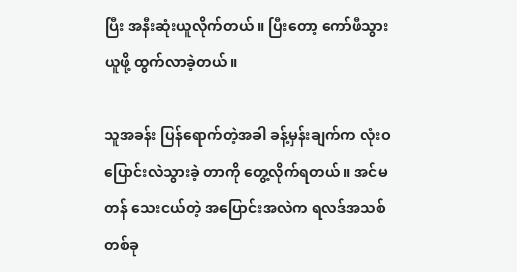ပြီး အနီးဆုံးယူလိုက်တယ်။ ပြီးတော့ ကော်ဖီသွားယူဖို့ ထွက်လာခဲ့တယ်။

သူအခန်း ပြန်ရောက်တဲ့အခါ ခန့်မှန်းချက်က လုံးဝ ပြောင်းလဲသွားခဲ့ တာကို တွေ့လိုက်ရတယ်။ အင်မတန် သေးငယ်တဲ့ အပြောင်းအလဲက ရလဒ်အသစ် တစ်ခု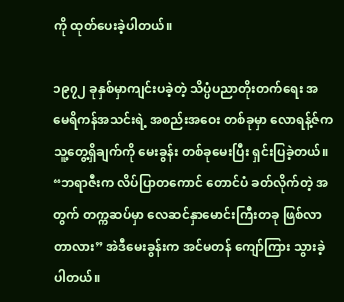ကို ထုတ်ပေးခဲ့ပါတယ်။

၁၉၇၂ ခုနှစ်မှာကျင်းပခဲ့တဲ့ သိပ္ပံပညာတိုးတက်ရေး အမေရိကန်အသင်းရဲ့ အစည်းအဝေး တစ်ခုမှာ လောရန့်ဇ်က သူ့တွေ့ရှိချက်ကို မေးခွန်း တစ်ခုမေးပြီး ရှင်းပြခဲ့တယ်။ “ဘရာဇီးက လိပ်ပြာတကောင် တောင်ပံ ခတ်လိုက်တဲ့ အတွက် တက္ကဆပ်မှာ လေဆင်နှာမောင်းကြီးတခု ဖြစ်လာတာလား” အဲဒီမေးခွန်းက အင်မတန် ကျော်ကြား သွားခဲ့ပါတယ်။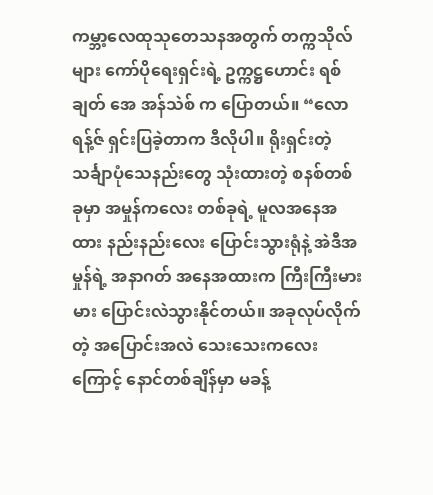ကမ္ဘာ့လေထုသုတေသနအတွက် တက္ကသိုလ်များ ကော်ပိုရေးရှင်းရဲ့ ဥက္ကဋ္ဌဟောင်း ရစ်ချတ် အေ အန်သဲစ် က ပြောတယ်။ “လောရန့်ဇ် ရှင်းပြခဲ့တာက ဒီလိုပါ။ ရိုးရှင်းတဲ့ သင်္ချာပုံသေနည်းတွေ သုံးထားတဲ့ စနစ်တစ်ခုမှာ အမှုန်ကလေး တစ်ခုရဲ့ မူလအနေအထား နည်းနည်းလေး ပြောင်းသွားရုံနဲ့ အဲဒီအမှုန်ရဲ့ အနာဂတ် အနေအထားက ကြီးကြီးမားမား ပြောင်းလဲသွားနိုင်တယ်။ အခုလုပ်လိုက်တဲ့ အပြောင်းအလဲ သေးသေးကလေးကြောင့် နောင်တစ်ချိန်မှာ မခန့်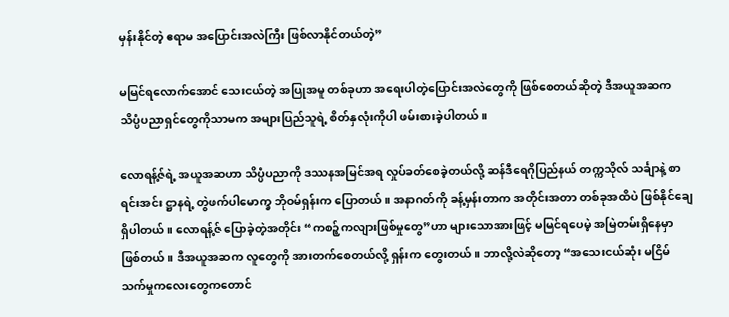မှန်းနိုင်တဲ့ ဧရာမ အပြောင်းအလဲကြီး ဖြစ်လာနိုင်တယ်တဲ့”

မမြင်ရလောက်အောင် သေးငယ်တဲ့ အပြုအမူ တစ်ခုဟာ အရေးပါတဲ့ပြောင်းအလဲတွေကို ဖြစ်စေတယ်ဆိုတဲ့ ဒီအယူအဆက သိပ္ပံပညာရှင်တွေကိုသာမက အများပြည်သူရဲ့ စိတ်နှလုံးကိုပါ ဖမ်းစားခဲ့ပါတယ်။

လောရန့်ဇ်ရဲ့ အယူအဆဟာ သိပ္ပံပညာကို ဒဿနအမြင်အရ လှုပ်ခတ်စေခဲ့တယ်လို့ ဆန်ဒီရေဂိုပြည်နယ် တက္ကသိုလ် သင်္ချာနဲ့ စာရင်းအင်း ဋ္ဌာနရဲ့ တွဲဖက်ပါမောက္ခ ဘိုဝမ်ရှန်းက ပြောတယ်။ အနာဂတ်ကို ခန့်မှန်းတာက အတိုင်းအတာ တစ်ခုအထိပဲ ဖြစ်နိုင်ချေရှိပါတယ်။ လောရန့်ဇ် ပြောခဲ့တဲ့အတိုင်း “ကစဉ့်ကလျားဖြစ်မှုတွေ”ဟာ များသောအားဖြင့် မမြင်ရပေမဲ့ အမြဲတမ်းရှိနေမှာ ဖြစ်တယ်။ ဒီအယူအဆက လူတွေကို အားတက်စေတယ်လို့ ရှန်းက တွေးတယ်။ ဘာလို့လဲဆိုတော့ “အသေးငယ်ဆုံး မငြိမ်သက်မှုကလေးတွေကတောင်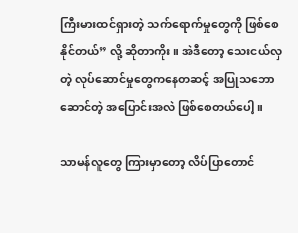ကြီးမားထင်ရှားတဲ့ သက်ရောက်မှုတွေကို ဖြစ်စေနိုင်တယ်” လို့ ဆိုတာကိုး။ အဲဒီတော့ သေးငယ်လှတဲ့ လုပ်ဆောင်မှုတွေကနေတဆင့် အပြုသဘောဆောင်တဲ့ အပြောင်းအလဲ ဖြစ်စေတယ်ပေါ့။

သာမန်လူတွေ ကြားမှာတော့ လိပ်ပြာတောင်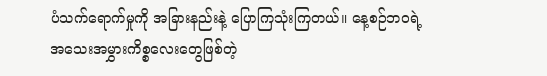ပံသက်ရောက်မှုကို အခြားနည်းနဲ့ ပြောကြသုံးကြတယ်။ နေ့စဉ်ဘဝရဲ့ အသေးအမွှားကိစ္စလေးတွေဖြစ်တဲ့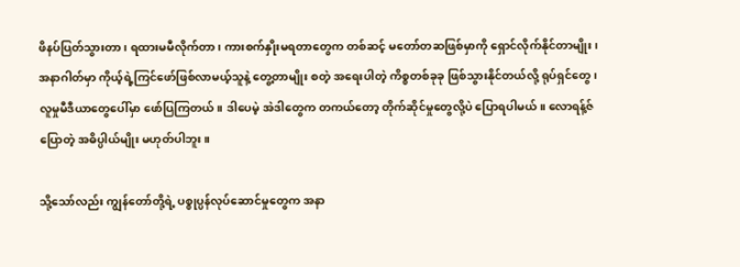ဖိနပ်ပြတ်သွားတာ၊ ရထားမမီလိုက်တာ၊ ကားစက်နှိုးမရတာတွေက တစ်ဆင့် မတော်တဆဖြစ်မှာကို ရှောင်လိုက်နိုင်တာမျိုး၊ အနာဂါတ်မှာ ကိုယ့်ရဲ့ကြင်ဖော်ဖြစ်လာမယ့်သူနဲ့ တွေ့တာမျိုး စတဲ့ အရေးပါတဲ့ ကိစ္စတစ်ခုခု ဖြစ်သွားနိုင်တယ်လို့ ရုပ်ရှင်တွေ၊ လူမှုမီဒီယာတွေပေါ်မှာ ဖော်ပြကြတယ်။ ဒါပေမဲ့ အဲဒါတွေက တကယ်တော့ တိုက်ဆိုင်မှုတွေလို့ပဲ ပြောရပါမယ်။ လောရန့်ဇ်ပြောတဲ့ အဓိပ္ပါယ်မျိုး မဟုတ်ပါဘူး။

သို့သော်လည်း ကျွန်တော်တို့ရဲ့ ပစ္စုပ္ပန်လုပ်ဆောင်မှုတွေက အနာ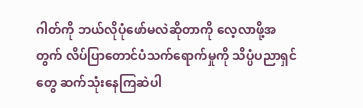ဂါတ်ကို ဘယ်လိုပုံဖော်မလဲဆိုတာကို လေ့လာဖို့အတွက် လိပ်ပြာတောင်ပံသက်ရောက်မှုကို သိပ္ပံပညာရှင်တွေ ဆက်သုံးနေကြဆဲပါ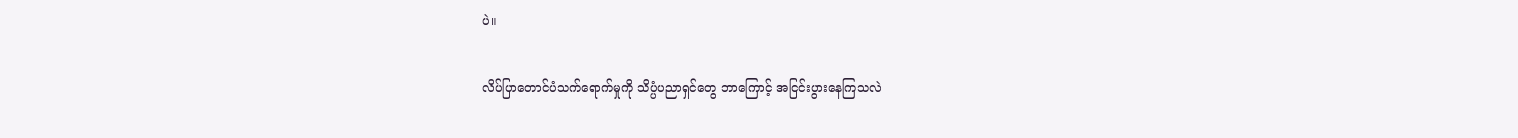ပဲ။

လိပ်ပြာတောင်ပံသက်ရောက်မှုကို သိပ္ပံပညာရှင်တွေ ဘာကြောင့် အငြင်းပွားနေကြသလဲ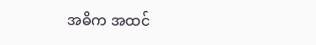အဓိက အထင်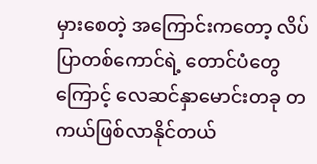မှားစေတဲ့ အကြောင်းကတော့ လိပ်ပြာတစ်ကောင်ရဲ့ တောင်ပံတွေကြောင့် လေဆင်နှာမောင်းတခု တကယ်ဖြစ်လာနိုင်တယ်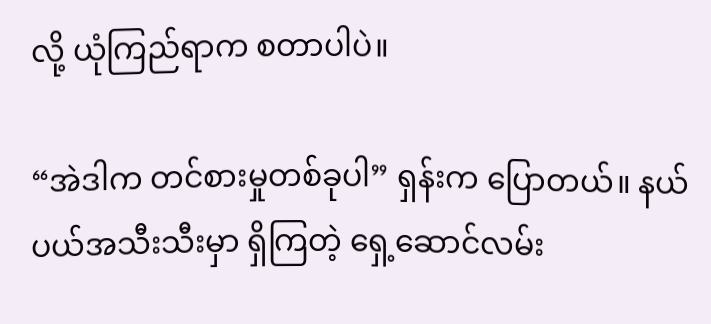လို့ ယုံကြည်ရာက စတာပါပဲ။

“အဲဒါက တင်စားမှုတစ်ခုပါ” ရှန်းက ပြောတယ်။ နယ်ပယ်အသီးသီးမှာ ရှိကြတဲ့ ရှေ့ဆောင်လမ်း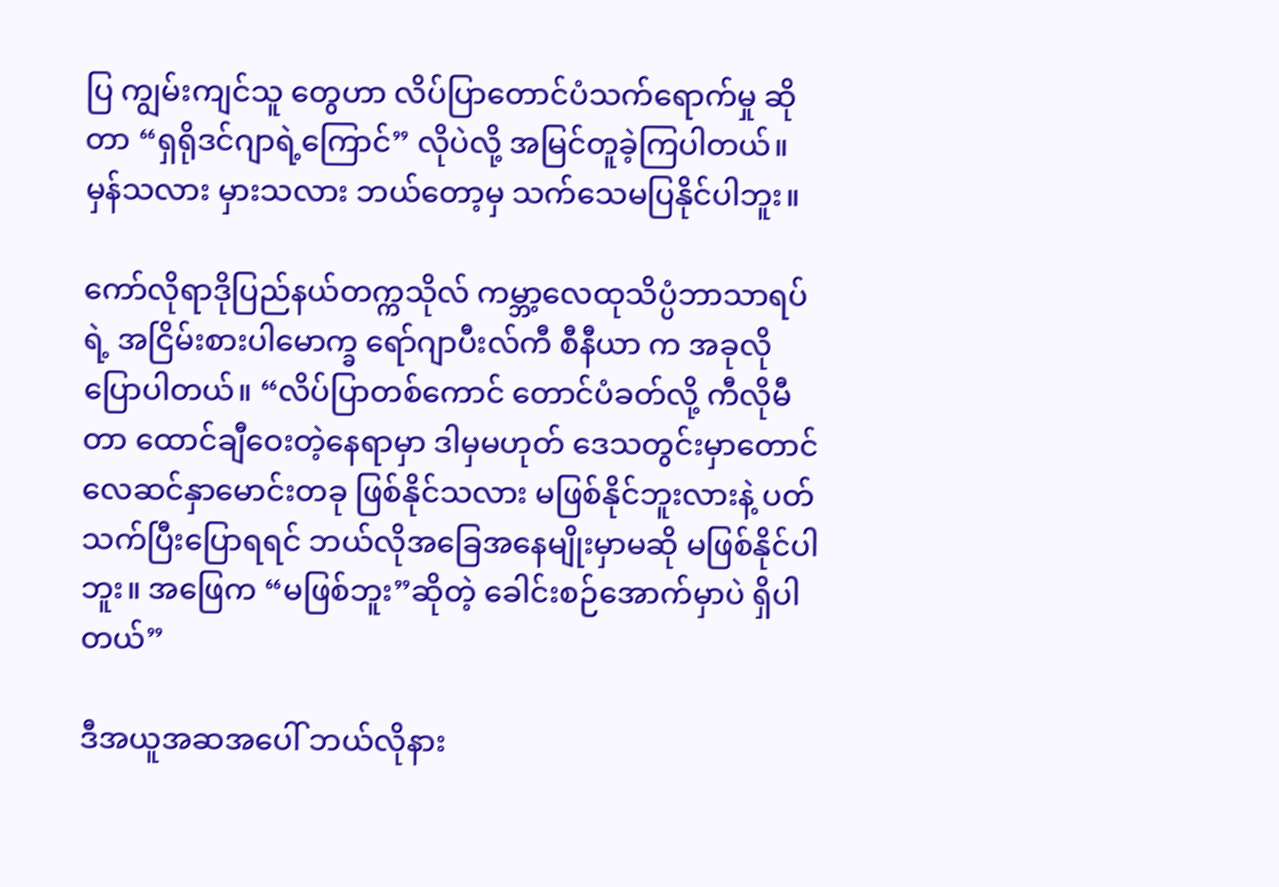ပြ ကျွမ်းကျင်သူ တွေဟာ လိပ်ပြာတောင်ပံသက်ရောက်မှု ဆိုတာ “ရှရိုဒင်ဂျာရဲ့ကြောင်” လိုပဲလို့ အမြင်တူခဲ့ကြပါတယ်။ မှန်သလား မှားသလား ဘယ်တော့မှ သက်သေမပြနိုင်ပါဘူး။

ကော်လိုရာဒိုပြည်နယ်တက္ကသိုလ် ကမ္ဘာ့လေထုသိပ္ပံဘာသာရပ်ရဲ့ အငြိမ်းစားပါမောက္ခ ရော်ဂျာပီးလ်ကီ စီနီယာ က အခုလို ပြောပါတယ်။ “လိပ်ပြာတစ်ကောင် တောင်ပံခတ်လို့ ကီလိုမီတာ ထောင်ချီဝေးတဲ့နေရာမှာ ဒါမှမဟုတ် ဒေသတွင်းမှာတောင် လေဆင်နှာမောင်းတခု ဖြစ်နိုင်သလား မဖြစ်နိုင်ဘူးလားနဲ့ ပတ်သက်ပြီးပြောရရင် ဘယ်လိုအခြေအနေမျိုးမှာမဆို မဖြစ်နိုင်ပါဘူး။ အဖြေက “မဖြစ်ဘူး”ဆိုတဲ့ ခေါင်းစဉ်အောက်မှာပဲ ရှိပါတယ်”

ဒီအယူအဆအပေါ် ဘယ်လိုနား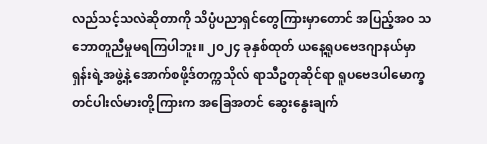လည်သင့်သလဲဆိုတာကို သိပ္ပံပညာရှင်တွေကြားမှာတောင် အပြည့်အဝ သဘောတူညီမှုမရကြပါဘူး။ ၂၀၂၄ ခုနှစ်ထုတ် ယနေ့ရူပဗေဒဂျာနယ်မှာ ရှန်းရဲ့အဖွဲ့နဲ့ အောက်စဖို့ဒ်တက္ကသိုလ် ရာသီဥတုဆိုင်ရာ ရူပဗေဒပါမောက္ခ တင်ပါးလ်မားတို့ကြားက အခြေအတင် ဆွေးနွေးချက်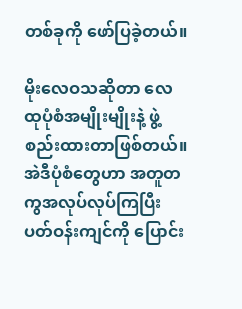တစ်ခုကို ဖော်ပြခဲ့တယ်။

မိုးလေဝသဆိုတာ လေထုပုံစံအမျိုးမျိုးနဲ့ ဖွဲ့စည်းထားတာဖြစ်တယ်။ အဲဒီပုံစံတွေဟာ အတူတကွအလုပ်လုပ်ကြပြီး ပတ်ဝန်းကျင်ကို ပြောင်း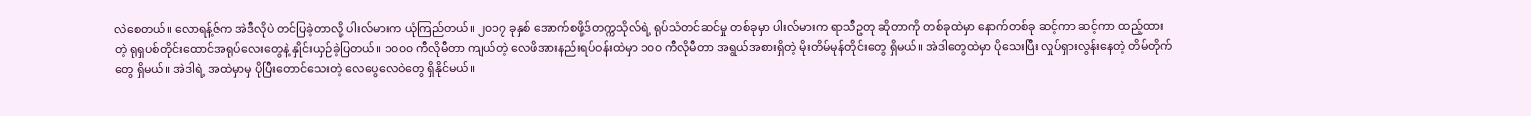လဲစေတယ်။ လောရန့်ဇ်က အဲဒီလိုပဲ တင်ပြခဲ့တာလို့ ပါးလ်မားက ယုံကြည်တယ်။ ၂၀၁၇ ခုနှစ် အောက်စဖို့ဒ်တက္ကသိုလ်ရဲ့ ရုပ်သံတင်ဆင်မှု တစ်ခုမှာ ပါးလ်မားက ရာသီဥတု ဆိုတာကို တစ်ခုထဲမှာ နောက်တစ်ခု ဆင့်ကာ ဆင့်ကာ ထည့်ထားတဲ့ ရုရှပစ်တိုင်းထောင်အရုပ်လေးတွေနဲ့ နှိုင်းယှဉ်ခဲ့ပြတယ်။ ၁၀၀၀ ကီလိုမီတာ ကျယ်တဲ့ လေဖိအားနည်းရပ်ဝန်းထဲမှာ ၁၀၀ ကီလိုမီတာ အရွယ်အစားရှိတဲ့ မိုးတိမ်မုန်တိုင်းတွေ ရှိမယ်။ အဲဒါတွေထဲမှာ ပိုသေးပြီး လှုပ်ရှားလွန်းနေတဲ့ တိမ်တိုက်တွေ ရှိမယ်။ အဲဒါရဲ့ အထဲမှာမှ ပိုပြီးတောင်သေးတဲ့ လေပွေလေဝဲတွေ ရှိနိုင်မယ်။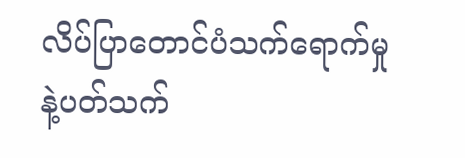လိပ်ပြာတောင်ပံသက်ရောက်မှုနဲ့ပတ်သက်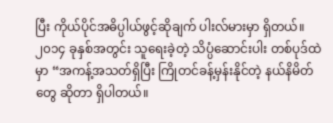ပြီး ကိုယ်ပိုင်အဓိပ္ပါယ်ဖွင့်ဆိုချက် ပါးလ်မားမှာ ရှိတယ်။ ၂၀၁၄ ခုနှစ်အတွင်း သူရေးခဲ့တဲ့ သိပ္ပံဆောင်းပါး တစ်ပုဒ်ထဲမှာ “အကန့်အသတ်ရှိပြီး ကြိုတင်ခန့်မှန်းနိုင်တဲ့ နယ်နိမိတ်တွေ ဆိုတာ ရှိပါတယ်။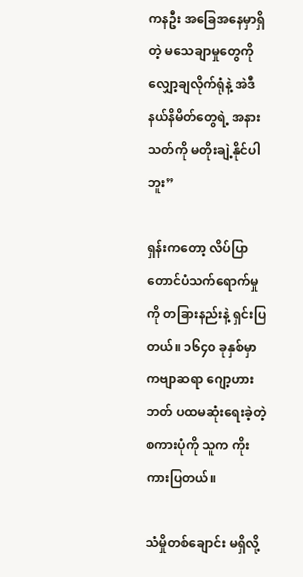ကနဦး အခြေအနေမှာရှိတဲ့ မသေချာမှုတွေကို လျှော့ချလိုက်ရုံနဲ့ အဲဒီနယ်နိမိတ်တွေရဲ့ အနားသတ်ကို မတိုးချဲ့နိုင်ပါဘူး”

ရှန်းကတော့ လိပ်ပြာတောင်ပံသက်ရောက်မှုကို တခြားနည်းနဲ့ ရှင်းပြတယ်။ ၁၆၄၀ ခုနှစ်မှာ ကဗျာဆရာ ဂျော့ဟားဘတ် ပထမဆုံးရေးခဲ့တဲ့ စကားပုံကို သူက ကိုးကားပြတယ်။

သံမှိုတစ်ချောင်း မရှိလို့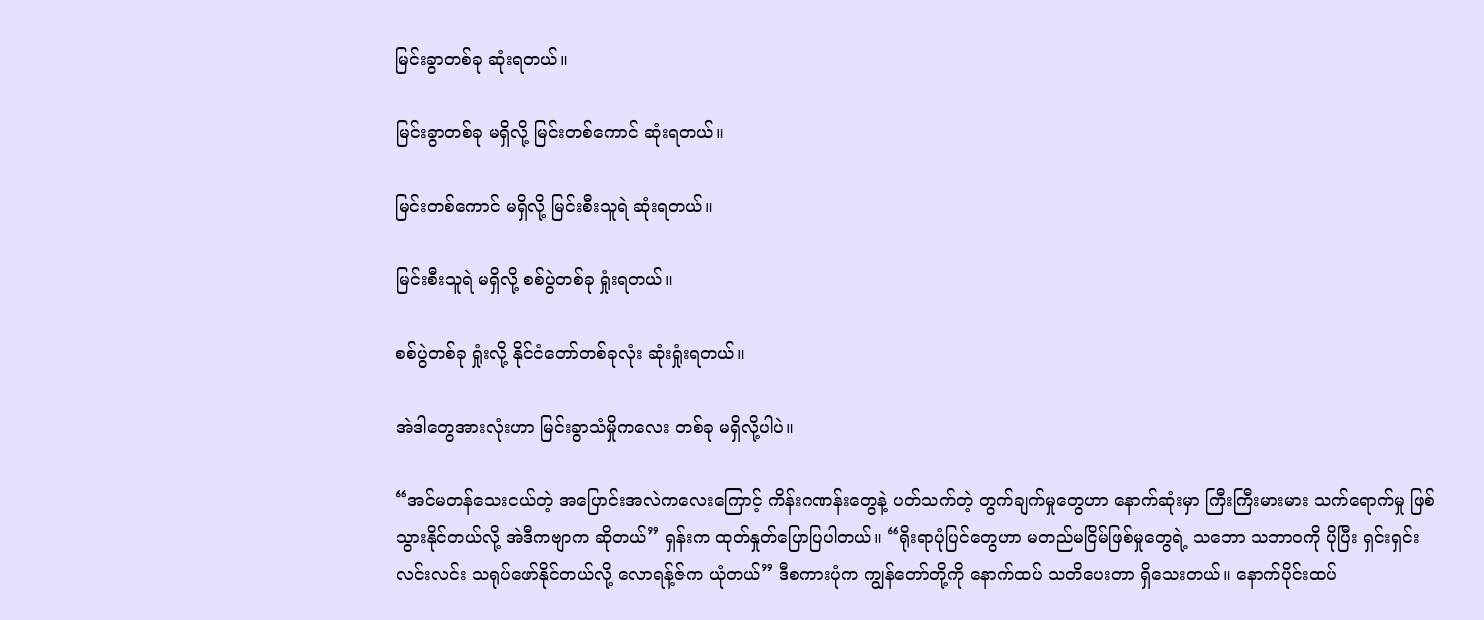မြင်းခွာတစ်ခု ဆုံးရတယ်။

မြင်းခွာတစ်ခု မရှိလို့ မြင်းတစ်ကောင် ဆုံးရတယ်။

မြင်းတစ်ကောင် မရှိလို့ မြင်းစီးသူရဲ ဆုံးရတယ်။

မြင်းစီးသူရဲ မရှိလို့ စစ်ပွဲတစ်ခု ရှုံးရတယ်။

စစ်ပွဲတစ်ခု ရှုံးလို့ နိုင်ငံတော်တစ်ခုလုံး ဆုံးရှုံးရတယ်။

အဲဒါတွေအားလုံးဟာ မြင်းခွာသံမှိုကလေး တစ်ခု မရှိလို့ပါပဲ။

“အင်မတန်သေးငယ်တဲ့ အပြောင်းအလဲကလေးကြောင့် ကိန်းဂဏန်းတွေနဲ့ ပတ်သက်တဲ့ တွက်ချက်မှုတွေဟာ နောက်ဆုံးမှာ ကြီးကြီးမားမား သက်ရောက်မှု ဖြစ်သွားနိုင်တယ်လို့ အဲဒီကဗျာက ဆိုတယ်” ရှန်းက ထုတ်နှုတ်ပြောပြပါတယ်။ “ရိုးရာပုံပြင်တွေဟာ မတည်မငြိမ်ဖြစ်မှုတွေရဲ့ သဘော သဘာဝကို ပိုပြီး ရှင်းရှင်းလင်းလင်း သရုပ်ဖော်နိုင်တယ်လို့ လောရန့်ဇ်က ယုံတယ်” ဒီစကားပုံက ကျွန်တော်တို့ကို နောက်ထပ် သတိပေးတာ ရှိသေးတယ်။ နောက်ပိုင်းထပ်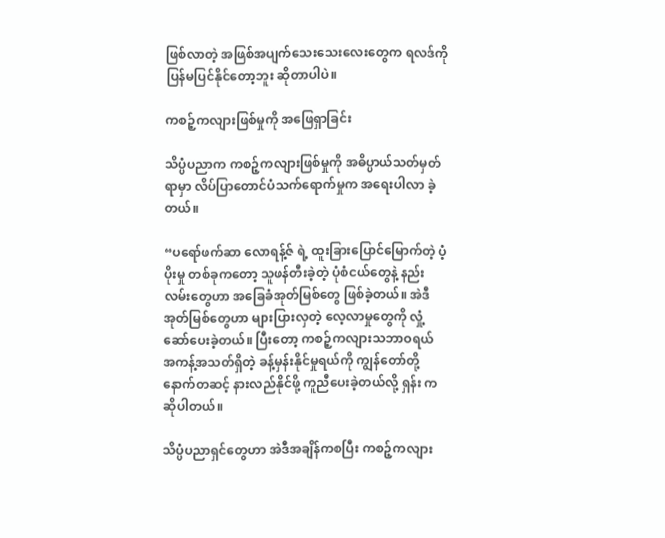ဖြစ်လာတဲ့ အဖြစ်အပျက်သေးသေးလေးတွေက ရလဒ်ကို ပြန်မပြင်နိုင်တော့ဘူး ဆိုတာပါပဲ။

ကစဉ့်ကလျားဖြစ်မှုကို အ‌ဖြေရှာခြင်း

သိပ္ပံပညာက ကစဉ့်ကလျားဖြစ်မှုကို အဓိပ္ပာယ်သတ်မှတ်ရာမှာ လိပ်ပြာတောင်ပံသက်ရောက်မှုက အရေးပါလာ ခဲ့တယ်။

“ပရော်ဖက်ဆာ လောရန့်ဇ် ရဲ့ ထူးခြားပြောင်မြောက်တဲ့ ပံ့ပိုးမှု တစ်ခုကတော့ သူဖန်တီးခဲ့တဲ့ ပုံစံငယ်တွေနဲ့ နည်းလမ်းတွေဟာ အခြေခံအုတ်မြစ်တွေ ဖြစ်ခဲ့တယ်။ အဲဒီ အုတ်မြစ်တွေဟာ များပြားလှတဲ့ လေ့လာမှုတွေကို လှုံ့ဆော်ပေးခဲ့တယ်။ ပြီးတော့ ကစဉ့်ကလျားသဘာဝရယ် အကန့်အသတ်ရှိတဲ့ ခန့်မှန်းနိုင်မှုရယ်ကို ကျွန်တော်တို့ နောက်တဆင့် နားလည်နိုင်ဖို့ ကူညီပေးခဲ့တယ်လို့ ရှန်း က ဆိုပါတယ်။

သိပ္ပံပညာရှင်တွေဟာ အဲဒီအချိန်ကစပြီး ကစဉ့်ကလျား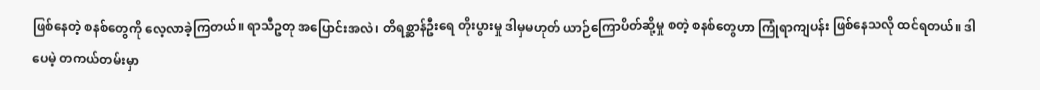ဖြစ်နေတဲ့ စနစ်တွေကို လေ့လာခဲ့ကြတယ်။ ရာသီဥတု အပြောင်းအလဲ၊ တိရစ္ဆာန်ဦးရေ တိုးပွားမှု ဒါမှမဟုတ် ယာဉ်ကြောပိတ်ဆို့မှု စတဲ့ စနစ်တွေဟာ ကြုံရာကျပန်း ဖြစ်နေသလို ထင်ရတယ်။ ဒါပေမဲ့ တကယ်တမ်းမှာ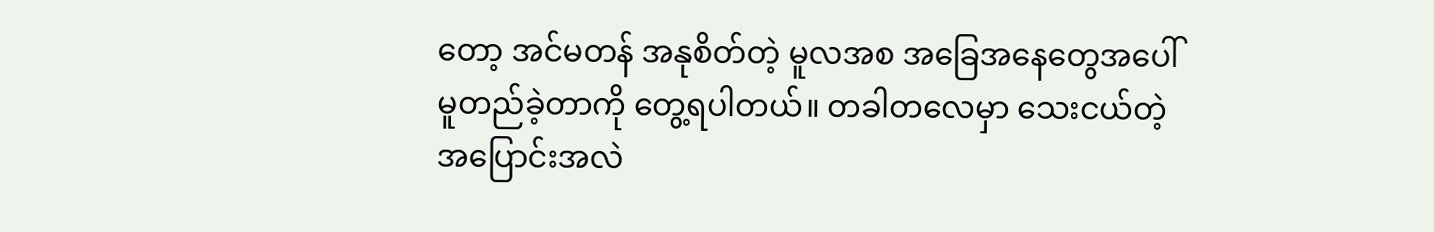တော့ အင်မတန် အနုစိတ်တဲ့ မူလအစ အခြေအနေတွေအပေါ် မူတည်ခဲ့တာကို တွေ့ရပါတယ်။ တခါတလေမှာ သေးငယ်တဲ့ အပြောင်းအလဲ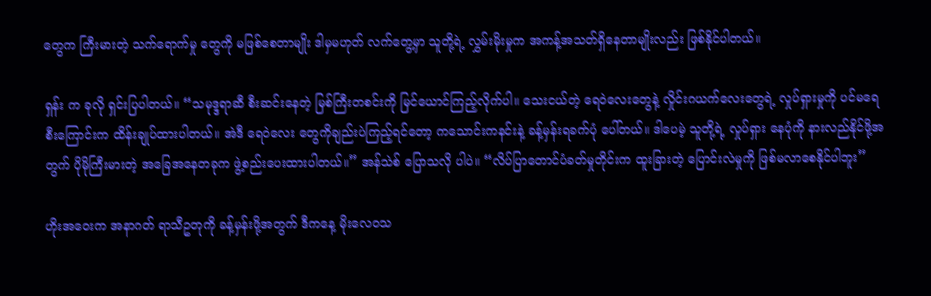တွေက ကြီးမားတဲ့ သက်ရောက်မှု တွေကို မဖြစ်စေတာမျိုး ဒါမှမဟုတ် လက်တွေ့မှာ သူတို့ရဲ့ လွှမ်းမိုးမှုက အကန့်အသတ်ရှိနေတာမျိုးလည်း ဖြစ်နိုင်ပါတယ်။

ရှန်း က ခုလို ရှင်းပြပါတယ်။ “သမုဒ္ဒရာဆီ စီးဆင်းနေတဲ့ မြစ်ကြီးတစင်းကို မြင်ယောင်ကြည့်လိုက်ပါ။ သေးငယ်တဲ့ ရေဝဲလေးတွေနဲ့ လှိုင်းဂယက်လေးတွေရဲ့ လှုပ်ရှားမှုကို ပင်မရေစီးကြောင်းက ထိန်းချုပ်ထားပါတယ်။ အဲဒီ ရေဝဲလေး တွေကိုချည်းပဲကြည့်ရင်တော့ ကသောင်းကနင်းနဲ့ ခန့်မှန်းရခက်ပုံ ပေါ်တယ်။ ဒါပေမဲ့ သူတို့ရဲ့ လှုပ်ရှား နေပုံကို နားလည်နိုင်ဖို့အတွက် ပိုမိုကြီးမားတဲ့ အခြေအနေတခုက ဖွဲ့စည်းပေးထားပါတယ်။” အန်သဲစ် ပြောသလို ပါပဲ။ “လိပ်ပြာတောင်ပံခတ်မှုတိုင်းက ထူးခြားတဲ့ ပြောင်းလဲမှုကို ဖြစ်မလာစေနိုင်ပါဘူး”

ဟိုးအဝေးက အနာဂတ် ရာသီဥတုကို ခန့်မှန်းဖို့အတွက် ဒီကနေ့ မိုးလေဝသ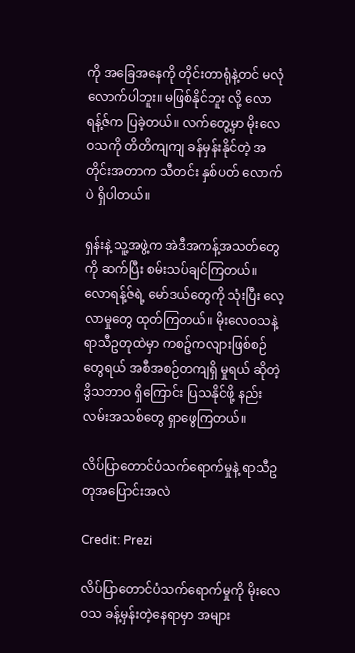ကို အခြေအနေကို တိုင်းတာရုံနဲ့တင် မလုံလောက်ပါဘူး။ မဖြစ်နိုင်ဘူး လို့ ‌လောရန့်ဇ်က ပြခဲ့တယ်။ လက်တွေ့မှာ မိုးလေဝသကို တိတိကျကျ ခန်မှန်းနိုင်တဲ့ အတိုင်းအတာက သီတင်း နှစ်ပတ် လောက်ပဲ ရှိပါတယ်။

ရှန်းနဲ့ သူ့အဖွဲ့က အဲဒီအကန့်အသတ်တွေကို ဆက်ပြီး စမ်းသပ်ချင်ကြတယ်။ လောရန့်ဇ်ရဲ့ မော်ဒယ်တွေကို သုံးပြီး လေ့လာမှုတွေ ထုတ်ကြတယ်။ မိုးလေဝသနဲ့ ရာသီဥတုထဲမှာ ကစဉ့်ကလျားဖြစ်စဉ်တွေရယ် အစီအစဉ်တကျရှိ မှုရယ် ဆိုတဲ့ ဒွိသဘာဝ ရှိကြောင်း ပြသနိုင်ဖို့ နည်းလမ်းအသစ်တွေ ရှာဖွေကြတယ်။

လိပ်ပြာတောင်ပံသက်ရောက်မှုနဲ့ ရာသီဥတုအပြောင်းအလဲ

Credit: Prezi

လိပ်ပြာတောင်ပံသက်ရောက်မှုကို မိုးလေဝသ ခန့်မှန်းတဲ့နေရာမှာ အများ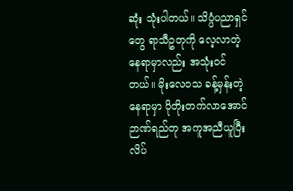ဆုံး သုံးပါတယ်။ သိပ္ပံပညာရှင်တွေ ရာသီဥတုကို လေ့လာတဲ့နေရာမှာလည်း အသုံးဝင်တယ်။ မိုးလေဝသ ခန့်မှန်းတဲ့နေရာမှာ ပိုတိုးတက်လာအောင် ဉာဏ်ရည်တု အကူအညီယူပြီး လိပ်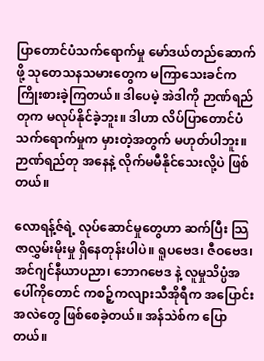ပြာတောင်ပံသက်ရောက်မှု မော်ဒယ်တည်ဆောက်ဖို့ သုတေသနသမားတွေက မကြာသေးခင်က ကြိုးစားခဲ့ကြတယ်။ ဒါပေမဲ့ အဲဒါကို ဉာဏ်ရည်တုက မလုပ်နိုင်ခဲ့ဘူး။ ဒါဟာ လိပ်ပြာတောင်ပံ သက်ရောက်မှုက မှားတဲ့အတွက် မဟုတ်ပါဘူး။ ဉာဏ်ရည်တု အနေနဲ့ လိုက်မမီနိုင်သေးလို့ပဲ ဖြစ်တယ်။

လောရန့်ဇ်ရဲ့ လုပ်ဆောင်မှုတွေဟာ ဆက်ပြီး သြဇာလွှမ်းမိုးမှု ရှိနေတုန်းပါပဲ။ ရူပ‌‌ဗေဒ၊ ဇီဝဗေဒ၊ အင်ဂျင်နီယာပညာ၊ ဘောဂဗေဒ နဲ့ လူမှုသိပ္ပံအပေါ်ကိုတောင် ကစဉ့်ကလျားသီအိုရီက အပြောင်းအလဲတွေ ဖြစ်စေခဲ့တယ်။ အန်သဲစ်က ပြောတယ်။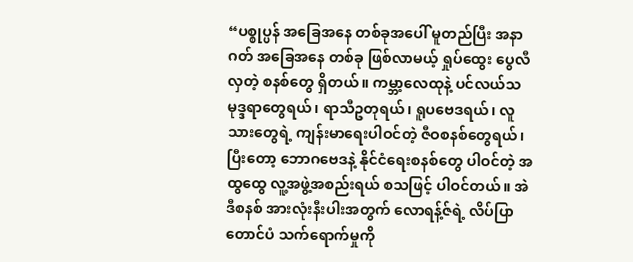“ပစ္စုပ္ပန် အခြေအနေ တစ်ခုအပေါ် မူတည်ပြီး အနာဂတ် အခြေအနေ တစ်ခု ဖြစ်လာမယ့် ရှုပ်ထွေး ပွေလီလှတဲ့ စနစ်တွေ ရှိတယ်။ ကမ္ဘာ့လေထုနဲ့ ပင်လယ်သမုဒ္ဒရာတွေရယ်၊ ရာသီဥတုရယ်၊ ရူပဗေဒရယ်၊ လူသားတွေရဲ့ ကျန်းမာရေးပါဝင်တဲ့ ဇီဝစနစ်တွေရယ်၊ ပြီးတော့ ဘောဂဗေဒနဲ့ နိုင်ငံရေးစနစ်တွေ ပါဝင်တဲ့ အထွထွေ လူ့အဖွဲ့အစည်းရယ် စသဖြင့် ပါဝင်တယ်။ အဲဒီစနစ် အားလုံးနီးပါးအတွက် လောရန့်ဇ်ရဲ့ လိပ်ပြာတောင်ပံ သက်ရောက်မှုကို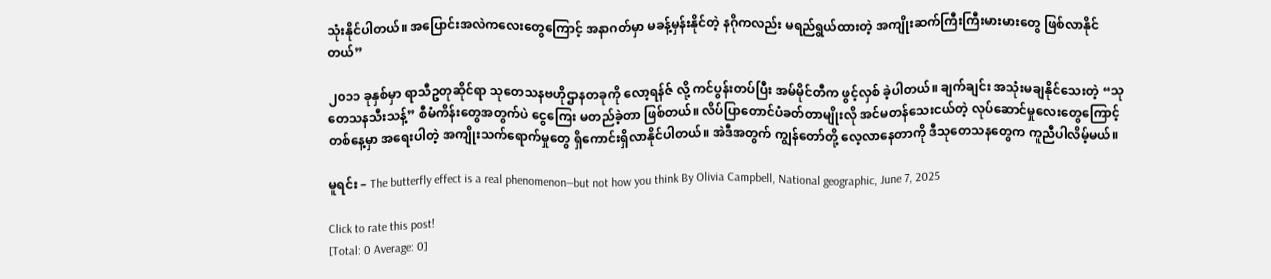သုံးနိုင်ပါတယ်။ အပြောင်းအလဲကလေးတွေကြောင့် အနာဂတ်မှာ မခန့်မှန်းနိုင်တဲ့ နဂိုကလည်း မရည်ရွယ်ထားတဲ့ အကျိုးဆက်ကြီးကြီးမားမားတွေ ဖြစ်လာနိုင်တယ်”

၂၀၁၁ ခုနှစ်မှာ ရာသီဥတုဆိုင်ရာ သုတေသနဗဟိုဌာနတခုကို လော့ရန်ဇ် လို့ ကင်ပွန်းတပ်ပြီး အမ်မိုင်တီက ဖွင့်လှစ် ခဲ့ပါတယ်။ ချက်ချင်း အသုံးမချနိုင်သေးတဲ့ “သုတေသနသီးသန့်” စီမံကိန်းတွေအတွက်ပဲ ငွေကြေး မတည်ခဲ့တာ ဖြစ်တယ်။ လိပ်ပြာတောင်ပံခတ်တာမျိုးလို အင်မတန်သေးငယ်တဲ့ လုပ်ဆောင်မှုလေးတွေကြောင့် တစ်နေ့မှာ အရေးပါတဲ့ အကျိုးသက်ရောက်မှုတွေ ရှိကောင်းရှိလာနိုင်ပါတယ်။ အဲဒီအတွက် ကျွန်တော်တို့ လေ့လာနေတာကို ဒီသုတေသနတွေက ကူညီပါလိမ့်မယ်။

မူရင်း – The butterfly effect is a real phenomenon—but not how you think By Olivia Campbell, National geographic, June 7, 2025

Click to rate this post!
[Total: 0 Average: 0]